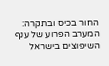החור בכיס ובתקרה: המערב הפרוע של ענף השיפוצים בישראל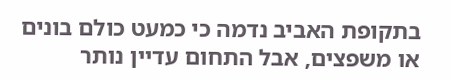בתקופת האביב נדמה כי כמעט כולם בונים או משפצים, אבל התחום עדיין נותר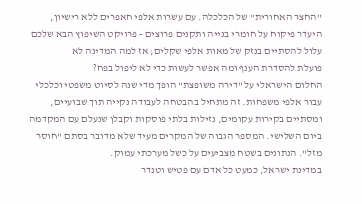"החצר האחורית" של הכלכלה. עם עשרות אלפי חאפרים ללא רישיון, היעדר פיקוח על חומרי בנייה ותקנים פרוצים - פרויקט השיפוץ הבא שלכם עלול להסתיים בנזק של מאות אלפי שקלים; אז למה המדינה לא
פועלת להסדרת הענף ומה אפשר לעשות כדי לא ליפול בפח?
החלום הישראלי על "דירה משופצת" הופך מדי שנה לסיוט משפטי וכלכלי עבור אלפי משפחות. זה מתחיל בהבטחה לעבודה נקייה תוך שבועיים, ומסתיים בקירות עקומים, נזילות בלתי פוסקות וקבלן שנעלם עם המקדמה ביום השלישי. המספר הגבוה של המקרים מעיד שלא מדובר בסתם "חוסר מזל". הנתונים בשטח מצביעים על כשל מערכתי עמוק.
במדינת ישראל, כמעט כל אדם עם פטיש וטנדר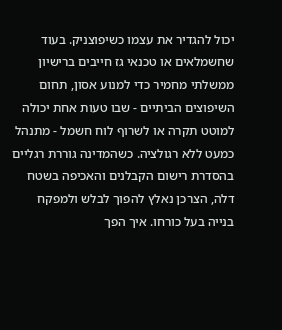יכול להגדיר את עצמו כשיפוצניק. בעוד שחשמלאים או טכנאי גז חייבים ברישיון ממשלתי מחמיר כדי למנוע אסון, תחום השיפוצים הביתיים - שבו טעות אחת יכולה למוטט תקרה או לשרוף לוח חשמל - מתנהל כמעט ללא רגולציה. כשהמדינה גוררת רגליים בהסדרת רישום הקבלנים והאכיפה בשטח דלה, הצרכן נאלץ להפוך לבלש ולמפקח בנייה בעל כורחו. איך הפך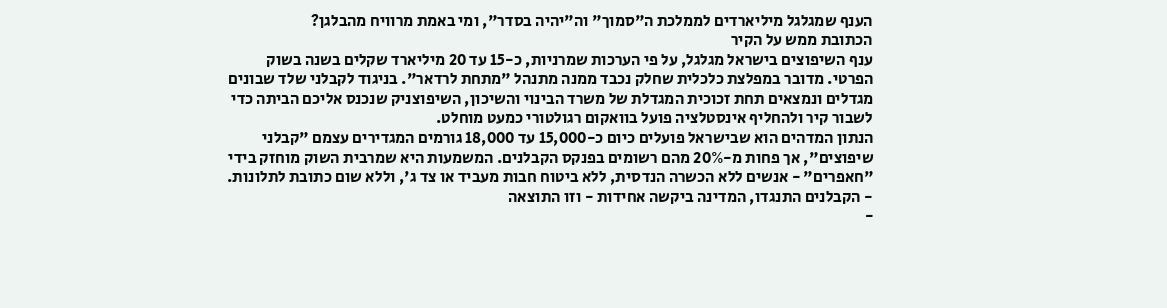הענף שמגלגל מיליארדים לממלכת ה"סמוך" וה"יהיה בסדר", ומי באמת מרוויח מהבלגן?
הכתובת ממש על הקיר
ענף השיפוצים בישראל מגלגל, על פי הערכות שמרניות, כ-15 עד 20 מיליארד שקלים בשנה בשוק הפרטי. מדובר במפלצת כלכלית שחלק נכבד ממנה מתנהל "מתחת לרדאר". בניגוד לקבלני שלד שבונים מגדלים ונמצאים תחת זכוכית המגדלת של משרד הבינוי והשיכון, השיפוצניק שנכנס אליכם הביתה כדי לשבור קיר ולהחליף אינסטלציה פועל בוואקום רגולטורי כמעט מוחלט.
הנתון המדהים הוא שבישראל פועלים כיום כ-15,000 עד 18,000 גורמים המגדירים עצמם "קבלני שיפוצים", אך פחות מ-20% מהם רשומים בפנקס הקבלנים. המשמעות היא שמרבית השוק מוחזק בידי "חאפרים" - אנשים ללא הכשרה הנדסית, ללא ביטוח חבות מעביד או צד ג', וללא שום כתובת לתלונות.
- הקבלנים התנגדו, המדינה ביקשה אחידות - וזו התוצאה
-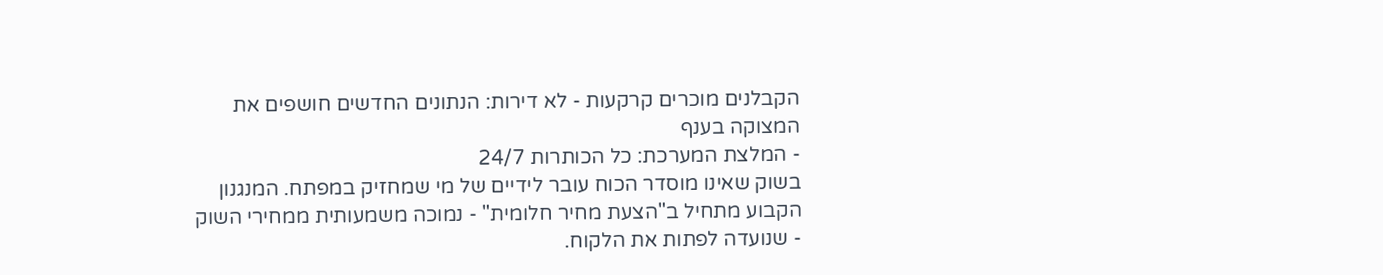הקבלנים מוכרים קרקעות - לא דירות: הנתונים החדשים חושפים את המצוקה בענף
- המלצת המערכת: כל הכותרות 24/7
בשוק שאינו מוסדר הכוח עובר לידיים של מי שמחזיק במפתח. המנגנון הקבוע מתחיל ב"הצעת מחיר חלומית" - נמוכה משמעותית ממחירי השוק - שנועדה לפתות את הלקוח.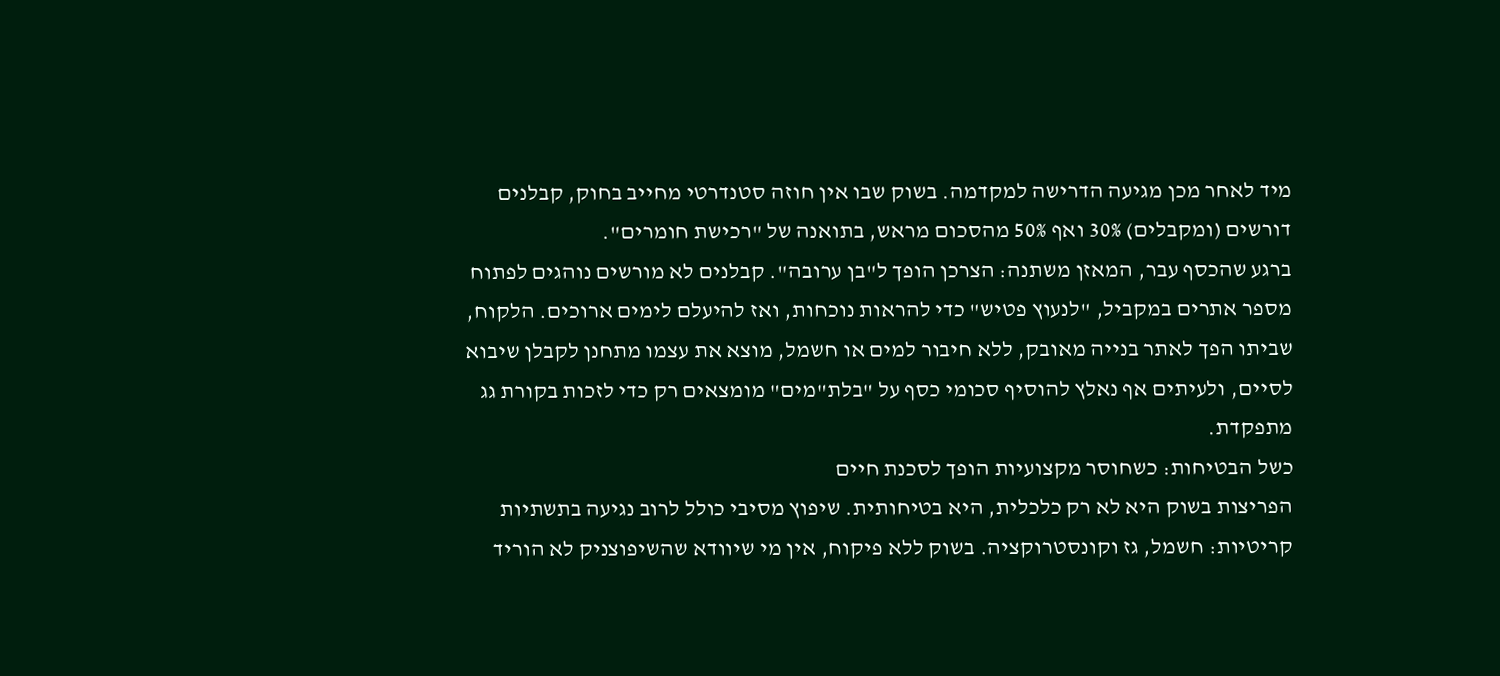מיד לאחר מכן מגיעה הדרישה למקדמה. בשוק שבו אין חוזה סטנדרטי מחייב בחוק, קבלנים דורשים (ומקבלים) 30% ואף 50% מהסכום מראש, בתואנה של "רכישת חומרים".
ברגע שהכסף עבר, המאזן משתנה: הצרכן הופך ל"בן ערובה". קבלנים לא מורשים נוהגים לפתוח מספר אתרים במקביל, "לנעוץ פטיש" כדי להראות נוכחות, ואז להיעלם לימים ארוכים. הלקוח, שביתו הפך לאתר בנייה מאובק, ללא חיבור למים או חשמל, מוצא את עצמו מתחנן לקבלן שיבוא לסיים, ולעיתים אף נאלץ להוסיף סכומי כסף על "בלת"מים" מומצאים רק כדי לזכות בקורת גג מתפקדת.
כשל הבטיחות: כשחוסר מקצועיות הופך לסכנת חיים
הפריצות בשוק היא לא רק כלכלית, היא בטיחותית. שיפוץ מסיבי כולל לרוב נגיעה בתשתיות קריטיות: חשמל, גז וקונסטרוקציה. בשוק ללא פיקוח, אין מי שיוודא שהשיפוצניק לא הוריד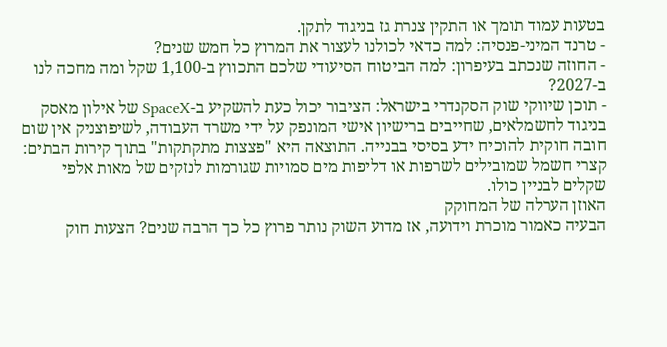בטעות עמוד תומך או התקין צנרת גז בניגוד לתקן.
- טרנד המיני-פנסיה: למה כדאי לכולנו לעצור את המרוץ כל חמש שנים?
- החוזה שנכתב בעיפרון: למה הביטוח הסיעודי שלכם התכווץ ב-1,100 שקל ומה מחכה לנו ב-2027?
- תוכן שיווקי שוק הסקנדרי בישראל: הציבור יכול כעת להשקיע ב-SpaceX של אילון מאסק
בניגוד לחשמלאים, שחייבים ברישיון אישי המונפק על ידי משרד העבודה, לשיפוצניק אין שום חובה חוקית להוכיח ידע בסיסי בבנייה. התוצאה היא "פצצות מתקתקות" בתוך קירות הבתים: קצרי חשמל שמובילים לשרפות או דליפות מים סמויות שגורמות לנזקים של מאות אלפי שקלים לבניין כולו.
האוזן הערלה של המחוקק
הבעיה כאמור מוכרת וידועה, אז מדוע השוק נותר פרוץ כל כך הרבה שנים? הצעות חוק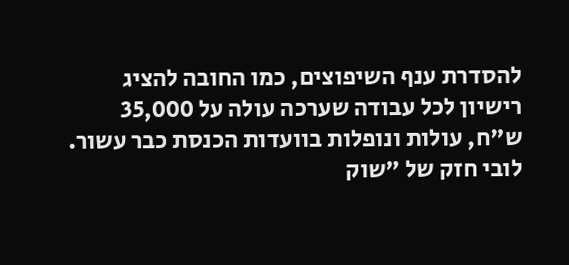להסדרת ענף השיפוצים, כמו החובה להציג רישיון לכל עבודה שערכה עולה על 35,000 ש"ח, עולות ונופלות בוועדות הכנסת כבר עשור. לובי חזק של "שוק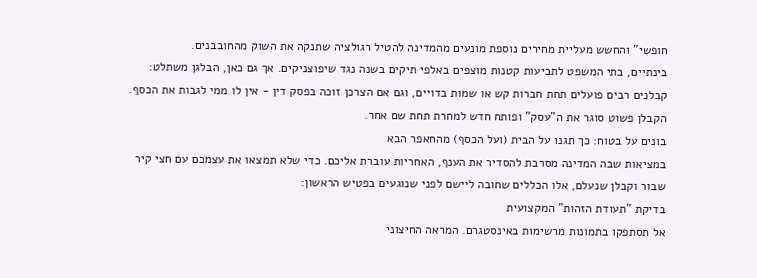חופשי" והחשש מעליית מחירים נוספת מונעים מהמדינה להטיל רגולציה שתנקה את השוק מהחובבנים.
בינתיים, בתי המשפט לתביעות קטנות מוצפים באלפי תיקים בשנה נגד שיפוצניקים. אך גם כאן, הבלגן משתלט: קבלנים רבים פועלים תחת חברות קש או שמות בדויים, וגם אם הצרכן זוכה בפסק דין - אין לו ממי לגבות את הכסף. הקבלן פשוט סוגר את ה"עסק" ופותח חדש למחרת תחת שם אחר.
בונים על בטוח: כך תגנו על הבית (ועל הכסף) מהחאפר הבא
במציאות שבה המדינה מסרבת להסדיר את הענף, האחריות עוברת אליכם. כדי שלא תמצאו את עצמכם עם חצי קיר שבור וקבלן שנעלם, אלו הכללים שחובה ליישם לפני שנוגעים בפטיש הראשון:
בדיקת "תעודת הזהות" המקצועית
אל תסתפקו בתמונות מרשימות באינסטגרם. המראה החיצוני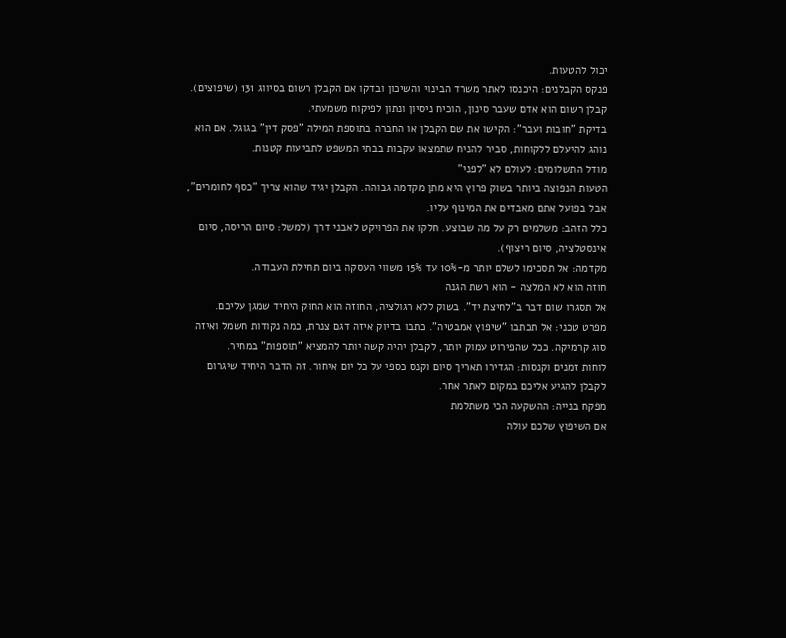יכול להטעות.
פנקס הקבלנים: היכנסו לאתר משרד הבינוי והשיכון ובדקו אם הקבלן רשום בסיווג 131 (שיפוצים). קבלן רשום הוא אדם שעבר סינון, הוכיח ניסיון ונתון לפיקוח משמעתי.
בדיקת "חובות ועבר": הקישו את שם הקבלן או החברה בתוספת המילה "פסק דין" בגוגל. אם הוא נוהג להיעלם ללקוחות, סביר להניח שתמצאו עקבות בבתי המשפט לתביעות קטנות.
מודל התשלומים: לעולם לא "לפני"
הטעות הנפוצה ביותר בשוק פרוץ היא מתן מקדמה גבוהה. הקבלן יגיד שהוא צריך "כסף לחומרים", אבל בפועל אתם מאבדים את המינוף עליו.
כלל הזהב: משלמים רק על מה שבוצע. חלקו את הפרויקט לאבני דרך (למשל: סיום הריסה, סיום אינסטלציה, סיום ריצוף).
מקדמה: אל תסכימו לשלם יותר מ-10% עד 15% משווי העסקה ביום תחילת העבודה.
חוזה הוא לא המלצה - הוא רשת הגנה
אל תסגרו שום דבר ב"לחיצת יד". בשוק ללא רגולציה, החוזה הוא החוק היחיד שמגן עליכם.
מפרט טכני: אל תכתבו "שיפוץ אמבטיה". כתבו בדיוק איזה דגם צנרת, כמה נקודות חשמל ואיזה סוג קרמיקה. ככל שהפירוט עמוק יותר, לקבלן יהיה קשה יותר להמציא "תוספות" במחיר.
לוחות זמנים וקנסות: הגדירו תאריך סיום וקנס כספי על כל יום איחור. זה הדבר היחיד שיגרום לקבלן להגיע אליכם במקום לאתר אחר.
מפקח בנייה: ההשקעה הכי משתלמת
אם השיפוץ שלכם עולה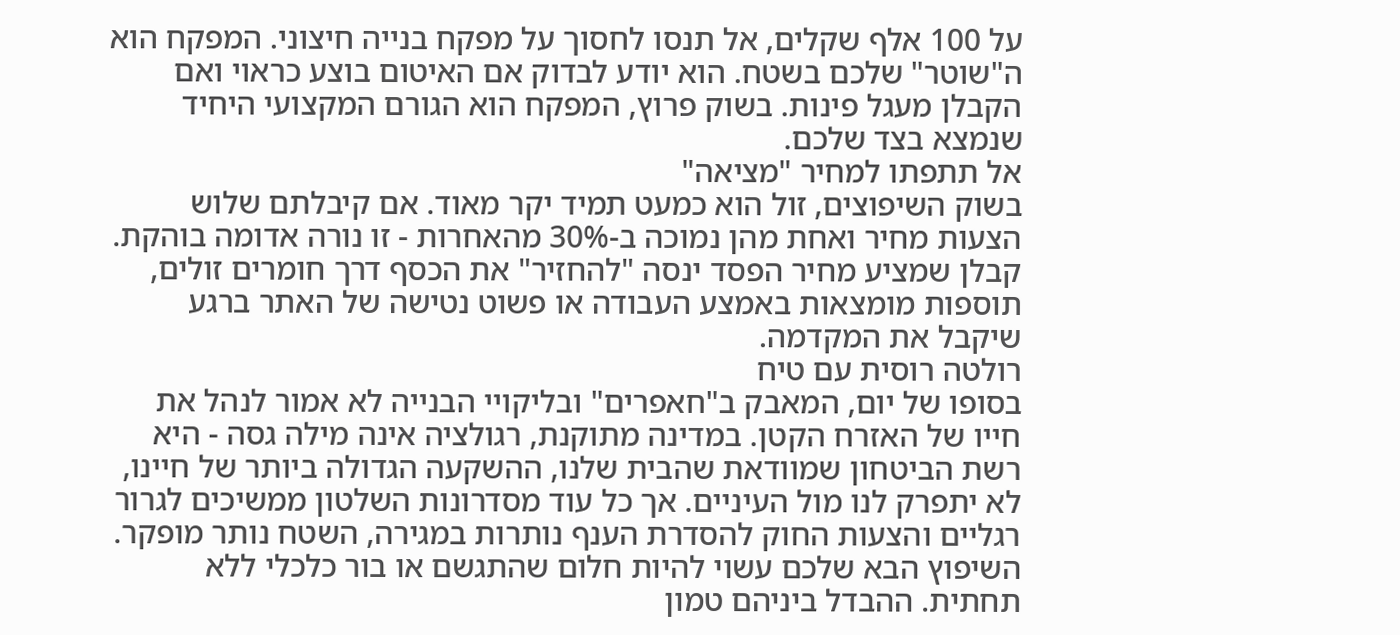על 100 אלף שקלים, אל תנסו לחסוך על מפקח בנייה חיצוני. המפקח הוא ה"שוטר" שלכם בשטח. הוא יודע לבדוק אם האיטום בוצע כראוי ואם הקבלן מעגל פינות. בשוק פרוץ, המפקח הוא הגורם המקצועי היחיד שנמצא בצד שלכם.
אל תתפתו למחיר "מציאה"
בשוק השיפוצים, זול הוא כמעט תמיד יקר מאוד. אם קיבלתם שלוש הצעות מחיר ואחת מהן נמוכה ב-30% מהאחרות - זו נורה אדומה בוהקת. קבלן שמציע מחיר הפסד ינסה "להחזיר" את הכסף דרך חומרים זולים, תוספות מומצאות באמצע העבודה או פשוט נטישה של האתר ברגע שיקבל את המקדמה.
רולטה רוסית עם טיח
בסופו של יום, המאבק ב"חאפרים" ובליקויי הבנייה לא אמור לנהל את חייו של האזרח הקטן. במדינה מתוקנת, רגולציה אינה מילה גסה - היא רשת הביטחון שמוודאת שהבית שלנו, ההשקעה הגדולה ביותר של חיינו, לא יתפרק לנו מול העיניים. אך כל עוד מסדרונות השלטון ממשיכים לגרור רגליים והצעות החוק להסדרת הענף נותרות במגירה, השטח נותר מופקר.
השיפוץ הבא שלכם עשוי להיות חלום שהתגשם או בור כלכלי ללא תחתית. ההבדל ביניהם טמון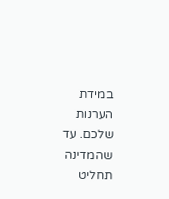במידת הערנות שלכם. עד שהמדינה תחליט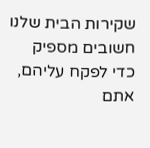שקירות הבית שלנו חשובים מספיק כדי לפקח עליהם, אתם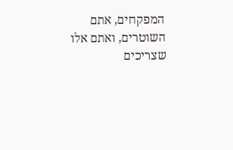המפקחים, אתם השוטרים, ואתם אלו שצריכים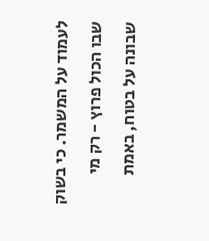לעמוד על המשמר. כי בשוק שבו הכול פרוץ - רק מי שבונה על בטוח, באמת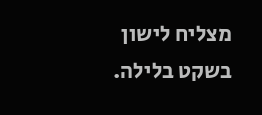מצליח לישון בשקט בלילה.